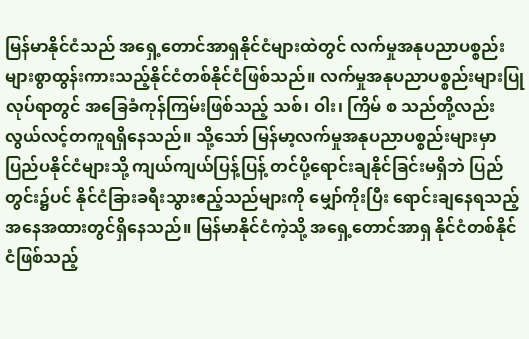မြန်မာနိုင်ငံသည် အရှေ့တောင်အာရှနိုင်ငံများထဲတွင် လက်မှုအနုပညာပစ္စည်းများစွာထွန်းကားသည့်နိုင်ငံတစ်နိုင်ငံဖြစ်သည်။ လက်မှုအနုပညာပစ္စည်းများပြုလုပ်ရာတွင် အခြေခံကုန်ကြမ်းဖြစ်သည့် သစ်၊ ဝါး၊ ကြိမ် စ သည်တို့လည်း လွယ်လင့်တကူရရှိနေသည်။ သို့သော် မြန်မာ့လက်မှုအနုပညာပစ္စည်းများမှာ ပြည်ပနိုင်ငံများသို့ ကျယ်ကျယ်ပြန့်ပြန့် တင်ပို့ရောင်းချနိုင်ခြင်းမရှိဘဲ ပြည်တွင်း၌ပင် နိုင်ငံခြားခရီးသွားဧည့်သည်များကို မျှော်ကိုးပြီး ရောင်းချနေရသည့် အနေအထားတွင်ရှိနေသည်။ မြန်မာနိုင်ငံကဲ့သို့ အရှေ့တောင်အာရှ နိုင်ငံတစ်နိုင်ငံဖြစ်သည့်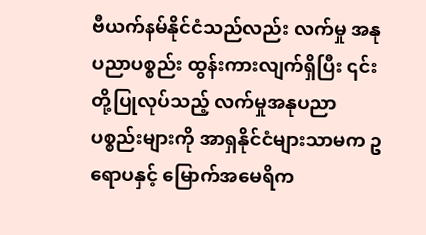ဗီယက်နမ်နိုင်ငံသည်လည်း လက်မှု အနု ပညာပစ္စည်း ထွန်းကားလျက်ရှိပြီး ၎င်းတို့ပြုလုပ်သည့် လက်မှုအနုပညာ ပစ္စည်းများကို အာရှနိုင်ငံများသာမက ဥရောပနှင့် မြောက်အမေရိက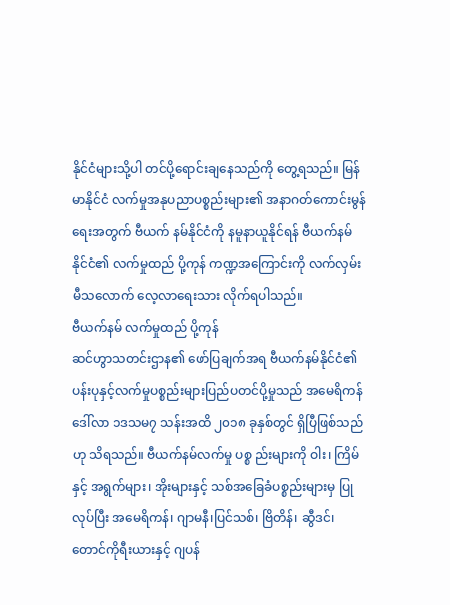နိုင်ငံများသို့ပါ တင်ပို့ရောင်းချနေသည်ကို တွေ့ရသည်။ မြန်မာနိုင်ငံ လက်မှုအနုပညာပစ္စည်းများ၏ အနာဂတ်ကောင်းမွန်ရေးအတွက် ဗီယက် နမ်နိုင်ငံကို နမူနာယူနိုင်ရန် ဗီယက်နမ်နိုင်ငံ၏ လက်မှုထည် ပို့ကုန် ကဏ္ဍအကြောင်းကို လက်လှမ်းမီသလောက် လေ့လာရေးသား လိုက်ရပါသည်။
ဗီယက်နမ် လက်မှုထည် ပို့ကုန်
ဆင်ဟွာသတင်းဌာန၏ ဖော်ပြချက်အရ ဗီယက်နမ်နိုင်ငံ၏ ပန်းပုနှင့်လက်မှုပစ္စည်းများပြည်ပတင်ပို့မှုသည် အမေရိကန်ဒေါ်လာ ၁ဒသမ၇ သန်းအထိ ၂၀၁၈ ခုနှစ်တွင် ရှိပြီဖြစ်သည်ဟု သိရသည်။ ဗီယက်နမ်လက်မှု ပစ္စ ည်းများကို ဝါး၊ ကြိမ်နှင့် အရွက်များ၊ အိုးများနှင့် သစ်အခြေခံပစ္စည်းများမှ ပြုလုပ်ပြီး အမေရိကန်၊ ဂျာမနီ၊ပြင်သစ်၊ ဗြိတိန်၊ ဆွီဒင်၊ တောင်ကိုရီးယားနှင့် ဂျပန်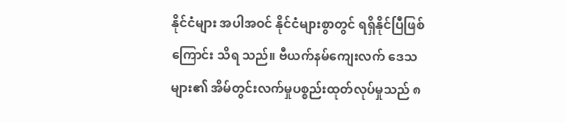နိုင်ငံများ အပါအဝင် နိုင်ငံများစွာတွင် ရရှိနိုင်ပြီဖြစ်ကြောင်း သိရ သည်။ ဗီယက်နမ်ကျေးလက် ဒေသများ၏ အိမ်တွင်းလက်မှုပစ္စည်းထုတ်လုပ်မှုသည် ၈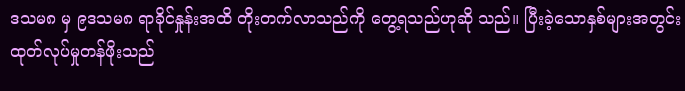ဒသမ၈ မှ ၉ဒသမ၈ ရာခိုင်နှုန်းအထိ တိုးတက်လာသည်ကို တွေ့ရသည်ဟုဆို သည်။ ပြီးခဲ့သောနှစ်များအတွင်း ထုတ်လုပ်မှုတန်ဖိုးသည်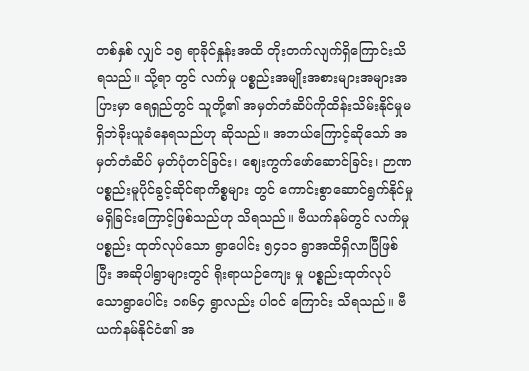တစ်နှစ် လျှင် ၁၅ ရာခိုင်နှုန်းအထိ တိုးတက်လျက်ရှိကြောင်းသိရသည်။ သို့ရာ တွင် လက်မှု ပစ္စည်းအမျိုးအစားများအများအပြားမှာ ရေရှည်တွင် သူတို့၏ အမှတ်တံဆိပ်ကိုထိန်းသိမ်းနိုင်မှုမရှိဘဲခိုးယူခံနေရသည်ဟု ဆိုသည်။ အဘယ်ကြောင့်ဆိုသော် အမှတ်တံဆိပ် မှတ်ပုံတင်ခြင်း၊ ဈေးကွက်ဖော်ဆောင်ခြင်း၊ ဉာဏပစ္စည်းမူပိုင်ခွင့်ဆိုင်ရာကိစ္စများ တွင် ကောင်းစွာဆောင်ရွက်နိုင်မှု မရှိခြင်းကြောင့်ဖြစ်သည်ဟု သိရသည်။ ဗီယက်နမ်တွင် လက်မှုပစ္စည်း ထုတ်လုပ်သော ရွာပေါင်း ၅၄၁၁ ရွာအထိရှိလာပြီဖြစ်ပြီး အဆိုပါရွာများတွင် ရိုးရာယဉ်ကျေး မှု ပစ္စည်းထုတ်လုပ်သောရွာပေါင်း ၁၈၆၄ ရွာလည်း ပါဝင် ကြောင်း သိရသည်။ ဗီယက်နမ်နိုင်ငံ၏ အ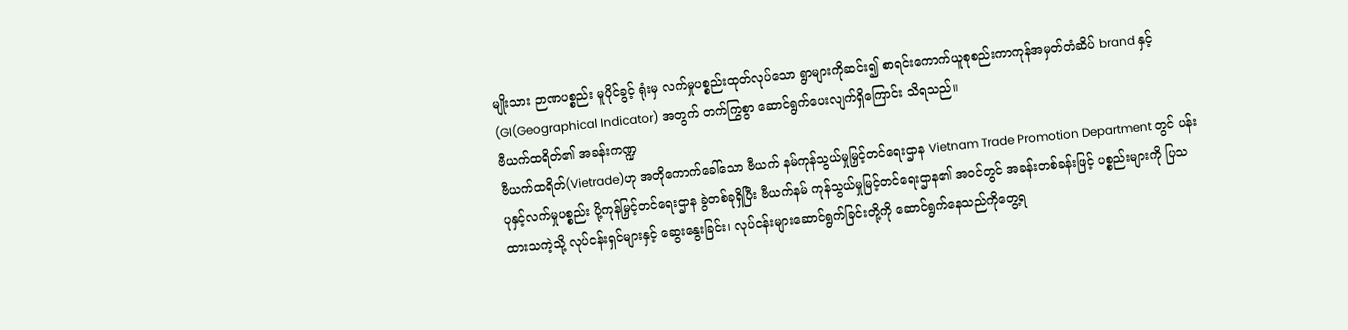မျိုးသား ဉာဏပစ္စည်း မူပိုင်ခွင့် ရုံးမှ လက်မှုပစ္စည်းထုတ်လုပ်သော ရွာများကိုဆင်း၍ စာရင်းကောက်ယူစုစည်းကာကုန်အမှတ်တံဆိပ် brand နှင့် (GI(Geographical Indicator) အတွက် တက်ကြွစွာ ဆောင်ရွက်ပေးလျက်ရှိကြောင်း သိရသည်။
ဗီယက်ထရိတ်၏ အခန်းကဏ္ဍ
ဗီယက်ထရိတ်(Vietrade)ဟု အတိုကောက်ခေါ်သော ဗီယက် နမ်ကုန်သွယ်မှုမြှင့်တင်ရေးဌာန Vietnam Trade Promotion Department တွင် ပန်းပုနှင့်လက်မှုပစ္စည်း ပို့ကုန်မြှင့်တင်ရေးဌာန ခွဲတစ်ခုရှိပြီး ဗီယက်နမ် ကုန်သွယ်မှုမြင့်တင်ရေးဌာန၏ အဝင်တွင် အခန်းတစ်ခန်းဖြင့် ပစ္စည်းများကို ပြသထားသကဲ့သို့ လုပ်ငန်းရှင်များနှင့် ဆွေးနွေးခြင်း၊ လုပ်ငန်းများဆောင်ရွက်ခြင်းတို့ကို ဆောင်ရွက်နေသည်ကိုတွေ့ရ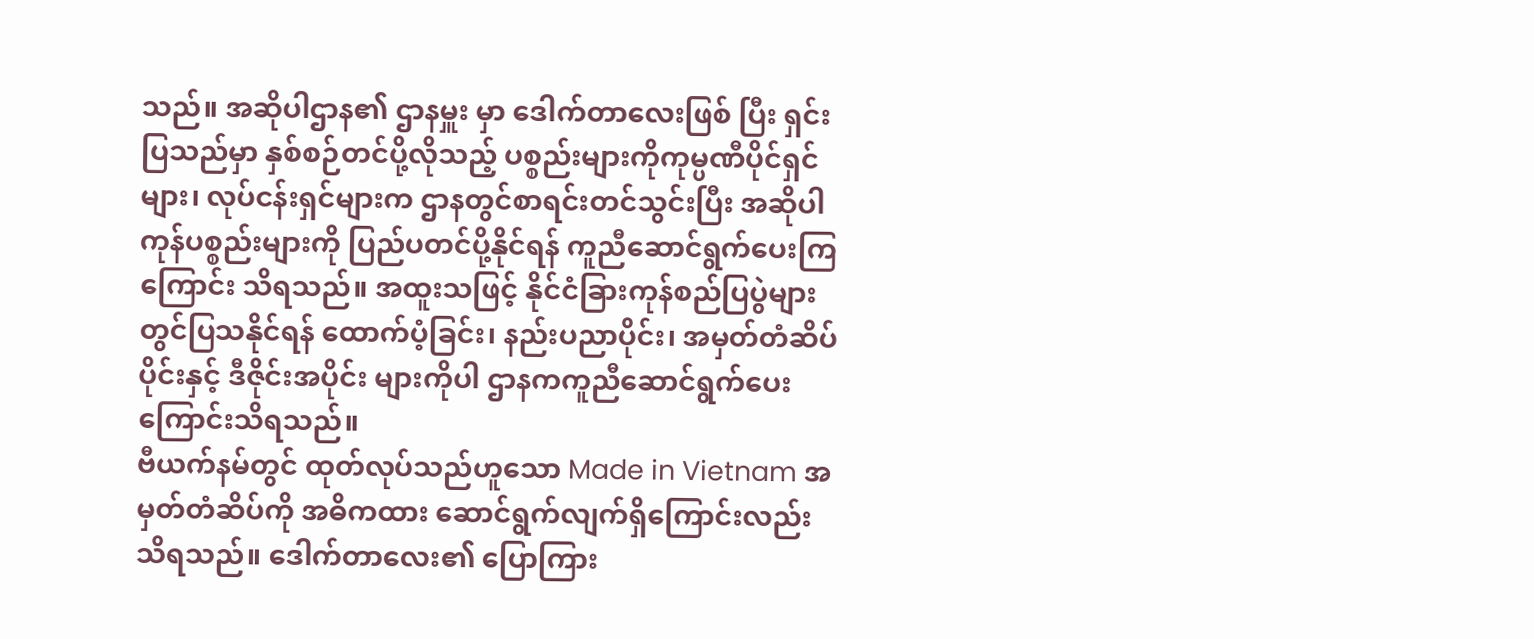သည်။ အဆိုပါဌာန၏ ဌာနမှူး မှာ ဒေါက်တာလေးဖြစ် ပြီး ရှင်းပြသည်မှာ နှစ်စဉ်တင်ပို့လိုသည့် ပစ္စည်းများကိုကုမ္ပဏီပိုင်ရှင်များ၊ လုပ်ငန်းရှင်များက ဌာနတွင်စာရင်းတင်သွင်းပြီး အဆိုပါကုန်ပစ္စည်းများကို ပြည်ပတင်ပို့နိုင်ရန် ကူညီဆောင်ရွက်ပေးကြကြောင်း သိရသည်။ အထူးသဖြင့် နိုင်ငံခြားကုန်စည်ပြပွဲများတွင်ပြသနိုင်ရန် ထောက်ပံ့ခြင်း၊ နည်းပညာပိုင်း၊ အမှတ်တံဆိပ်ပိုင်းနှင့် ဒီဇိုင်းအပိုင်း များကိုပါ ဌာနကကူညီဆောင်ရွက်ပေးကြောင်းသိရသည်။
ဗီယက်နမ်တွင် ထုတ်လုပ်သည်ဟူသော Made in Vietnam အမှတ်တံဆိပ်ကို အဓိကထား ဆောင်ရွက်လျက်ရှိကြောင်းလည်း သိရသည်။ ဒေါက်တာလေး၏ ပြောကြား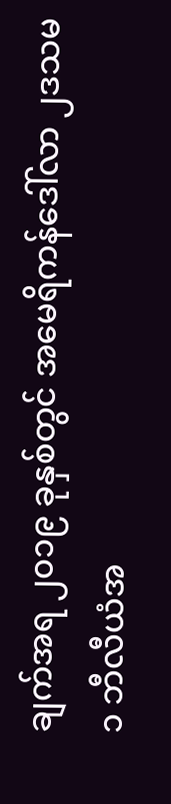ချက်အရ ၂၀၁၉ ခုနှစ်တွင် အမေရိကန်ဒေါ်လာ ၂ဒသမ၁ ဘီလီယံအ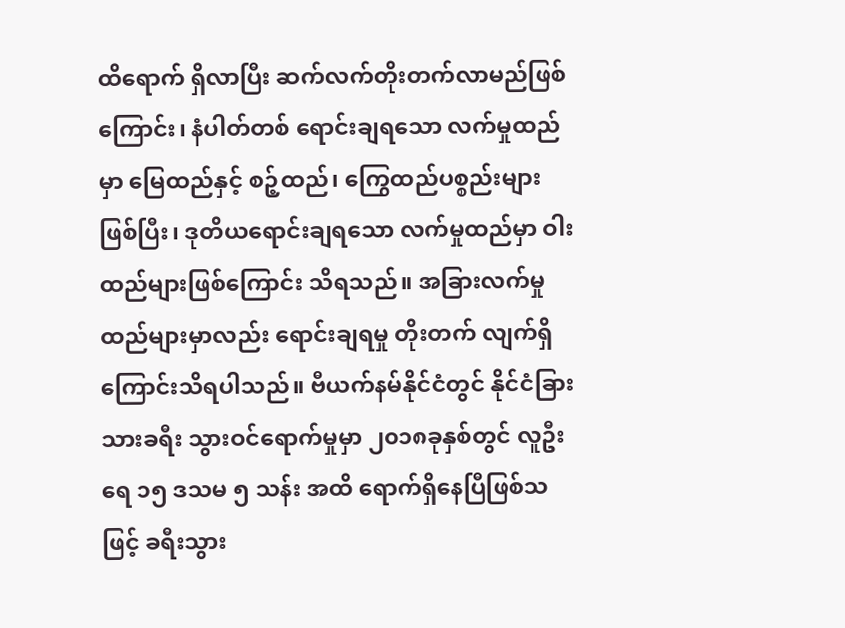ထိရောက် ရှိလာပြီး ဆက်လက်တိုးတက်လာမည်ဖြစ်ကြောင်း၊ နံပါတ်တစ် ရောင်းချရသော လက်မှုထည်မှာ မြေထည်နှင့် စဉ့်ထည်၊ ကြွေထည်ပစ္စည်းများဖြစ်ပြီး၊ ဒုတိယရောင်းချရသော လက်မှုထည်မှာ ဝါးထည်များဖြစ်ကြောင်း သိရသည်။ အခြားလက်မှုထည်များမှာလည်း ရောင်းချရမှု တိုးတက် လျက်ရှိကြောင်းသိရပါသည်။ ဗီယက်နမ်နိုင်ငံတွင် နိုင်ငံခြားသားခရီး သွားဝင်ရောက်မှုမှာ ၂၀၁၈ခုနှစ်တွင် လူဦးရေ ၁၅ ဒသမ ၅ သန်း အထိ ရောက်ရှိနေပြီဖြစ်သဖြင့် ခရီးသွား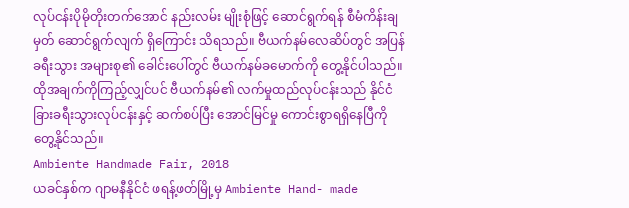လုပ်ငန်းပိုမိုတိုးတက်အောင် နည်းလမ်း မျိုးစုံဖြင့် ဆောင်ရွက်ရန် စီမံကိန်းချမှတ် ဆောင်ရွက်လျက် ရှိကြောင်း သိရသည်။ ဗီယက်နမ်လေဆိပ်တွင် အပြန်ခရီးသွား အများစု၏ ခေါင်းပေါ်တွင် ဗီယက်နမ်ခမောက်ကို တွေ့နိုင်ပါသည်။ ထိုအချက်ကိုကြည့်လျှင်ပင် ဗီယက်နမ်၏ လက်မှုထည်လုပ်ငန်းသည် နိုင်ငံခြားခရီးသွားလုပ်ငန်းနှင့် ဆက်စပ်ပြီး အောင်မြင်မှု ကောင်းစွာရရှိနေပြီကိုတွေ့နိုင်သည်။
Ambiente Handmade Fair, 2018
ယခင်နှစ်က ဂျာမနီနိုင်ငံ ဖရန့်ဖတ်မြို့မှ Ambiente Hand- made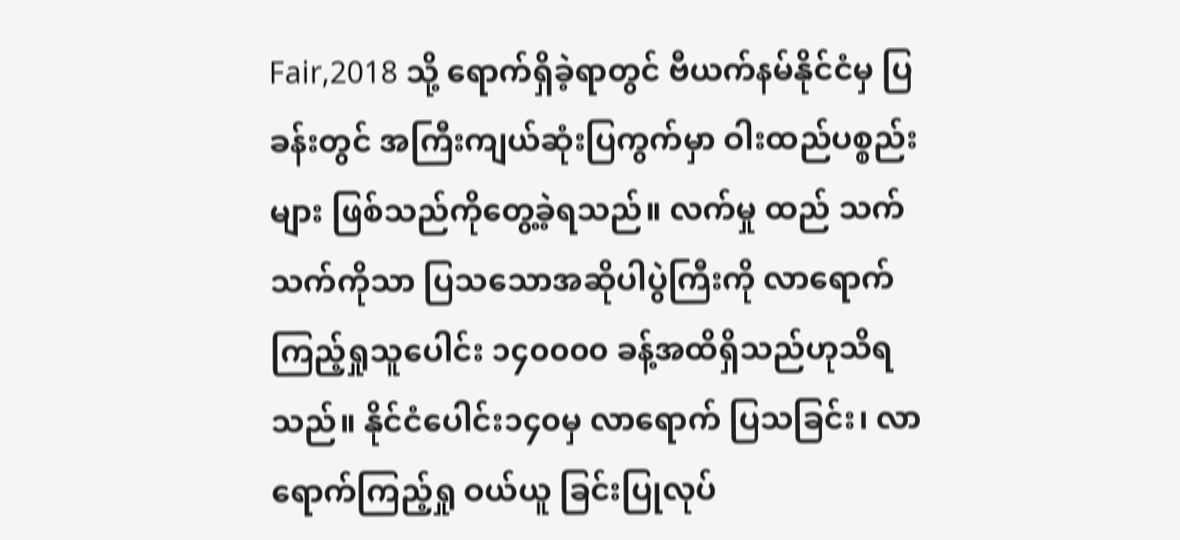Fair,2018 သို့ ရောက်ရှိခဲ့ရာတွင် ဗီယက်နမ်နိုင်ငံမှ ပြခန်းတွင် အကြီးကျယ်ဆုံးပြကွက်မှာ ဝါးထည်ပစ္စည်းများ ဖြစ်သည်ကိုတွေ့ခဲ့ရသည်။ လက်မှု ထည် သက်သက်ကိုသာ ပြသသောအဆိုပါပွဲကြီးကို လာရောက်ကြည့်ရှုသူပေါင်း ၁၄၀၀၀၀ ခန့်အထိရှိသည်ဟုသိရသည်။ နိုင်ငံပေါင်း၁၄၀မှ လာရောက် ပြသခြင်း၊ လာရောက်ကြည့်ရှု ဝယ်ယူ ခြင်းပြုလုပ်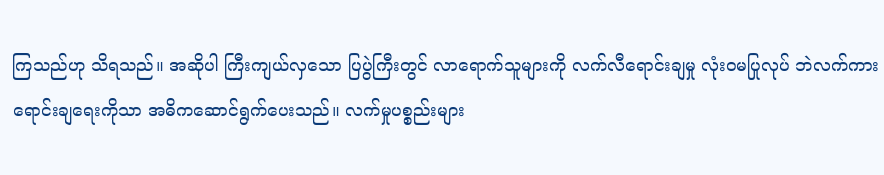ကြသည်ဟု သိရသည်။ အဆိုပါ ကြီးကျယ်လှသော ပြပွဲကြီးတွင် လာရောက်သူများကို လက်လီရောင်းချမှု လုံးဝမပြုလုပ် ဘဲလက်ကားရောင်းချရေးကိုသာ အဓိကဆောင်ရွက်ပေးသည်။ လက်မှုပစ္စည်းများ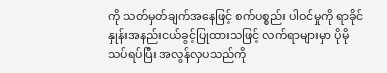ကို သတ်မှတ်ချက်အနေဖြင့် စက်ပစ္စည်း ပါဝင်မှုကို ရာခိုင်နှုန်းအနည်းငယ်ခွင့်ပြုထားသဖြင့် လက်ရာများမှာ ပိုမိုသပ်ရပ်ပြီး အလွန်လှပသည်ကို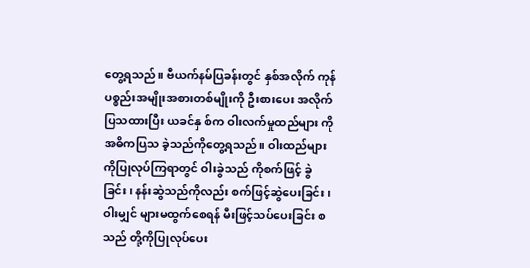တွေ့ရသည်။ ဗီယက်နမ်ပြခန်းတွင် နှစ်အလိုက် ကုန်ပစ္စည်းအမျိုးအစားတစ်မျိုးကို ဦးစားပေး အလိုက်ပြသထားပြီး ယခင်နှ စ်က ဝါးလက်မှုထည်များ ကို အဓိကပြသ ခဲ့သည်ကိုတွေ့ရသည်။ ဝါးထည်များကိုပြုလုပ်ကြရာတွင် ဝါးခွဲသည် ကိုစက်ဖြင့် ခွဲခြင်း၊ နန်းဆွဲသည်ကိုလည်း စက်ဖြင့်ဆွဲပေးခြင်း၊ ဝါးမျှင် များမထွက်စေရန် မီးဖြင့်သပ်ပေးခြင်း စသည် တို့ကိုပြုလုပ်ပေး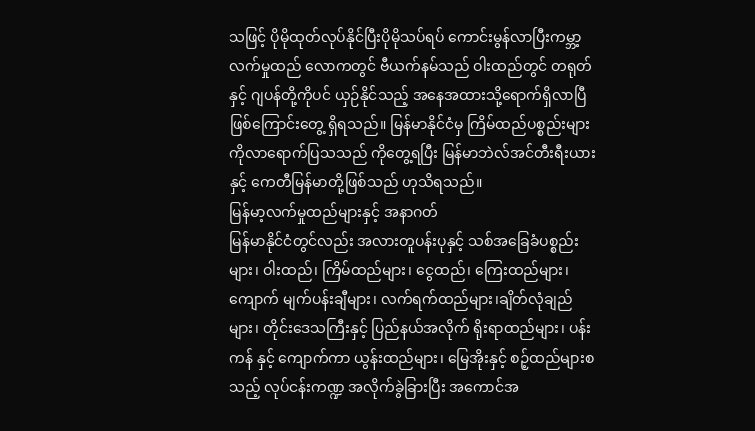သဖြင့် ပိုမိုထုတ်လုပ်နိုင်ပြီးပိုမိုသပ်ရပ် ကောင်းမွန်လာပြီးကမ္ဘာ့လက်မှုထည် လောကတွင် ဗီယက်နမ်သည် ဝါးထည်တွင် တရုတ်နှင့် ဂျပန်တို့ကိုပင် ယှဉ်နိုင်သည့် အနေအထားသို့ရောက်ရှိလာပြီဖြစ်ကြောင်းတွေ့ ရှိရသည်။ မြန်မာနိုင်ငံမှ ကြိမ်ထည်ပစ္စည်းများကိုလာရောက်ပြသသည် ကိုတွေ့ရပြီး မြန်မာဘဲလ်အင်တီးရီးယားနှင့် ကေတီမြန်မာတို့ဖြစ်သည် ဟုသိရသည်။
မြန်မာ့လက်မှုထည်များနှင့် အနာဂတ်
မြန်မာနိုင်ငံတွင်လည်း အလားတူပန်းပုနှင့် သစ်အခြေခံပစ္စည်းများ၊ ဝါးထည်၊ ကြိမ်ထည်များ၊ ငွေထည်၊ ကြေးထည်များ၊ ကျောက် မျက်ပန်းချီများ၊ လက်ရက်ထည်များ၊ချိတ်လုံချည်များ၊ တိုင်းဒေသကြီးနှင့် ပြည်နယ်အလိုက် ရိုးရာထည်များ၊ ပန်းကန် နှင့် ကျောက်ကာ ယွန်းထည်များ၊ မြေအိုးနှင့် စဉ့်ထည်များစသည့် လုပ်ငန်းကဏ္ဍ အလိုက်ခွဲခြားပြီး အကောင်အ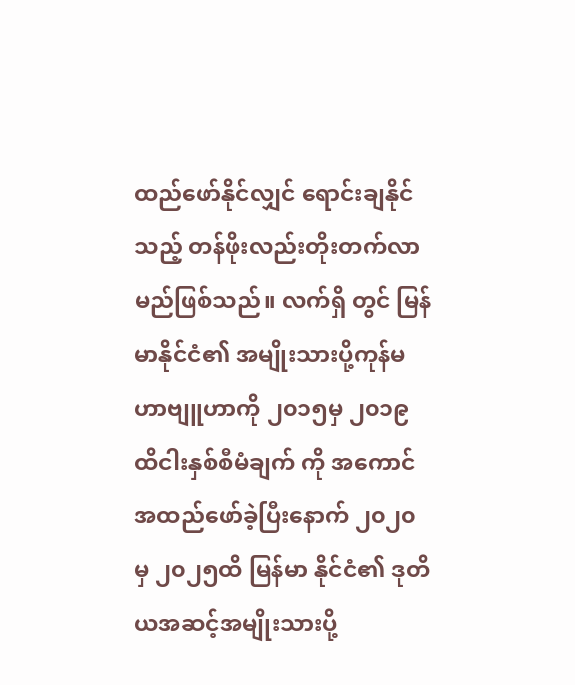ထည်ဖော်နိုင်လျှင် ရောင်းချနိုင်သည့် တန်ဖိုးလည်းတိုးတက်လာမည်ဖြစ်သည်။ လက်ရှိ တွင် မြန်မာနိုင်ငံ၏ အမျိုးသားပို့ကုန်မဟာဗျူဟာကို ၂၀၁၅မှ ၂၀၁၉ ထိငါးနှစ်စီမံချက် ကို အကောင်အထည်ဖော်ခဲ့ပြီးနောက် ၂၀၂၀ မှ ၂၀၂၅ထိ မြန်မာ နိုင်ငံ၏ ဒုတိယအဆင့်အမျိုးသားပို့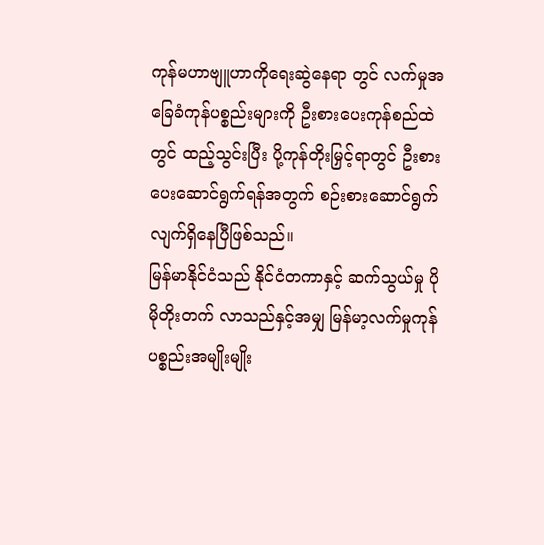ကုန်မဟာဗျူဟာကိုရေးဆွဲနေရာ တွင် လက်မှုအခြေခံကုန်ပစ္စည်းများကို ဦးစားပေးကုန်စည်ထဲတွင် ထည့်သွင်းပြီး ပို့ကုန်တိုးမြှင့်ရာတွင် ဦးစားပေးဆောင်ရွက်ရန်အတွက် စဉ်းစားဆောင်ရွက်လျက်ရှိနေပြီဖြစ်သည်။
မြန်မာနိုင်ငံသည် နိုင်ငံတကာနှင့် ဆက်သွယ်မှု ပိုမိုတိုးတက် လာသည်နှင့်အမျှ မြန်မာ့လက်မှုကုန်ပစ္စည်းအမျိုးမျိုး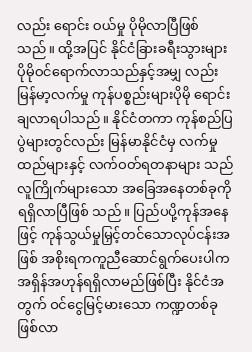လည်း ရောင်း ဝယ်မှု ပိုမိုလာပြီဖြစ်သည်။ ထို့အပြင် နိုင်ငံခြားခရီးသွားများ ပိုမိုဝင်ရောက်လာသည်နှင့်အမျှ လည်း မြန်မာ့လက်မှု ကုန်ပစ္စည်းများပိုမို ရောင်းချလာရပါသည်။ နိုင်ငံတကာ ကုန်စည်ပြပွဲများတွင်လည်း မြန်မာနိုင်ငံမှ လက်မှုထည်များနှင့် လက်ဝတ်ရတနာများ သည် လူကြိုက်များသော အခြေအနေတစ်ခုကို ရရှိလာပြီဖြစ် သည်။ ပြည်ပပို့ကုန်အနေဖြင့် ကုန်သွယ်မှုမြှင့်တင်သောလုပ်ငန်းအဖြစ် အစိုးရကကူညီဆောင်ရွက်ပေးပါက အရှိန်အဟုန်ရရှိလာမည်ဖြစ်ပြီး နိုင်ငံအတွက် ဝင်ငွေမြင့်မားသော ကဏ္ဍတစ်ခုဖြစ်လာ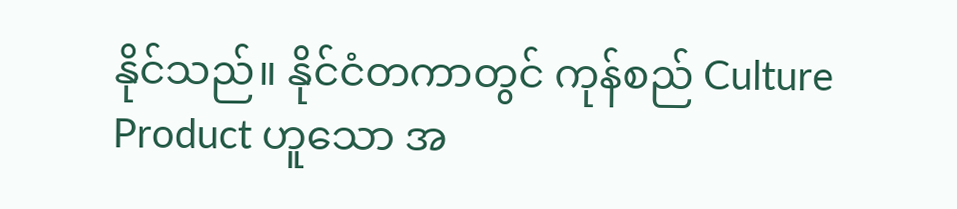နိုင်သည်။ နိုင်ငံတကာတွင် ကုန်စည် Culture Product ဟူသော အ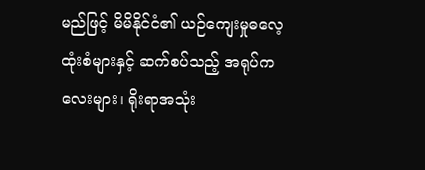မည်ဖြင့် မိမိနိုင်ငံ၏ ယဉ်ကျေးမှုဓလေ့ထုံးစံများနှင့် ဆက်စပ်သည့် အရုပ်ကလေးများ၊ ရိုးရာအသုံး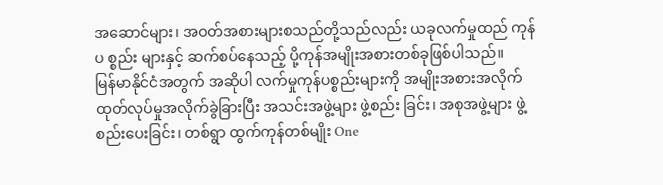အဆောင်များ၊ အဝတ်အစားများစသည်တို့သည်လည်း ယခုလက်မှုထည် ကုန်ပ စ္စည်း များနှင့် ဆက်စပ်နေသည့် ပို့ကုန်အမျိုးအစားတစ်ခုဖြစ်ပါသည်။
မြန်မာနိုင်ငံအတွက် အဆိုပါ လက်မှုကုန်ပစ္စည်းများကို အမျိုးအစားအလိုက် ထုတ်လုပ်မှုအလိုက်ခွဲခြားပြီး အသင်းအဖွဲ့များ ဖွဲ့စည်း ခြင်း၊ အစုအဖွဲ့များ ဖွဲ့စည်းပေးခြင်း၊ တစ်ရွာ ထွက်ကုန်တစ်မျိုး One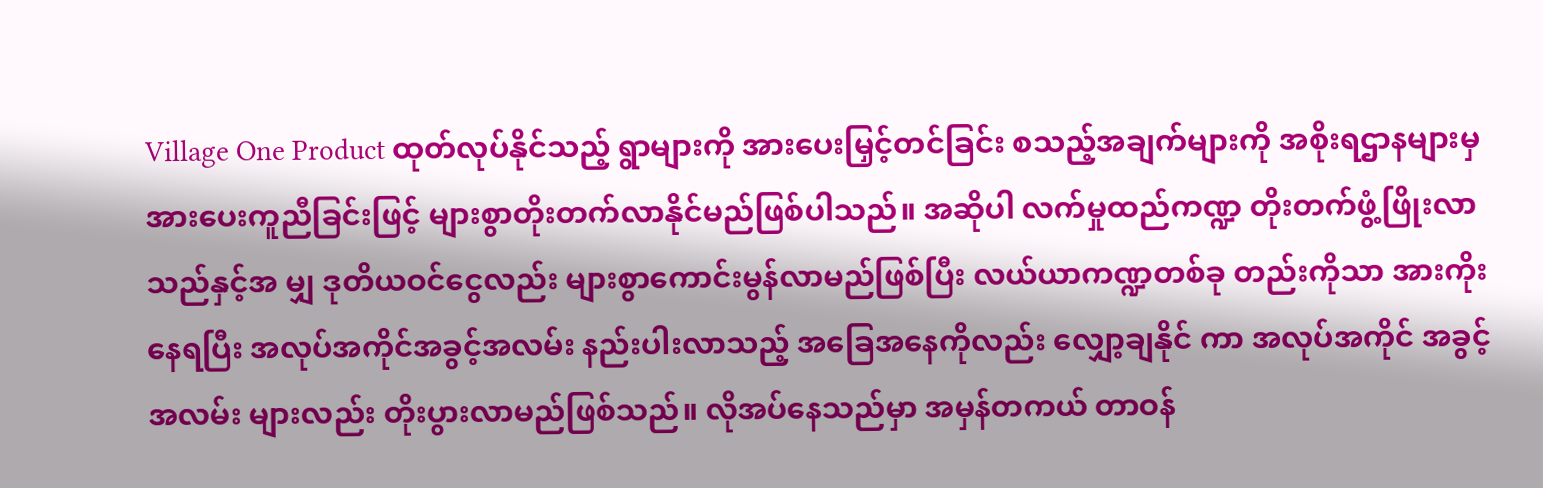Village One Product ထုတ်လုပ်နိုင်သည့် ရွာများကို အားပေးမြှင့်တင်ခြင်း စသည့်အချက်များကို အစိုးရဌာနများမှ အားပေးကူညီခြင်းဖြင့် များစွာတိုးတက်လာနိုင်မည်ဖြစ်ပါသည်။ အဆိုပါ လက်မှုထည်ကဏ္ဍ တိုးတက်ဖွံ့ဖြိုးလာသည်နှင့်အ မျှ ဒုတိယဝင်ငွေလည်း များစွာကောင်းမွန်လာမည်ဖြစ်ပြီး လယ်ယာကဏ္ဍတစ်ခု တည်းကိုသာ အားကိုးနေရပြီး အလုပ်အကိုင်အခွင့်အလမ်း နည်းပါးလာသည့် အခြေအနေကိုလည်း လျှော့ချနိုင် ကာ အလုပ်အကိုင် အခွင့်အလမ်း များလည်း တိုးပွားလာမည်ဖြစ်သည်။ လိုအပ်နေသည်မှာ အမှန်တကယ် တာဝန်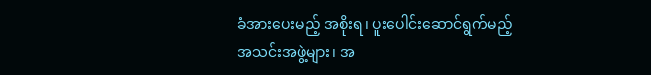ခံအားပေးမည့် အစိုးရ၊ ပူးပေါင်းဆောင်ရွက်မည့် အသင်းအဖွဲ့များ၊ အ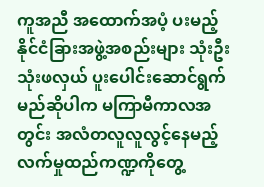ကူအညီ အထောက်အပံ့ ပးမည့် နိုင်ငံခြားအဖွဲ့အစည်းများ သုံးဦးသုံးဖလှယ် ပူးပေါင်းဆောင်ရွက်မည်ဆိုပါက မကြာမီကာလအတွင်း အလံတလူလူလွင့်နေမည့် လက်မှုထည်ကဏ္ဍကိုတွေ့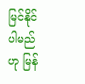မြင်နိုင်ပါမည်ဟု မြန်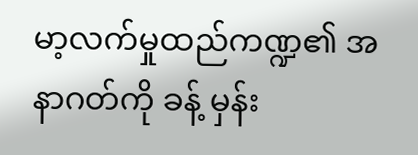မာ့လက်မှုထည်ကဏ္ဍ၏ အနာဂတ်ကို ခန့် မှန်း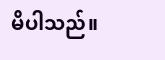မိပါသည်။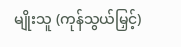မျိုးသူ (ကုန်သွယ်မြှင့်)